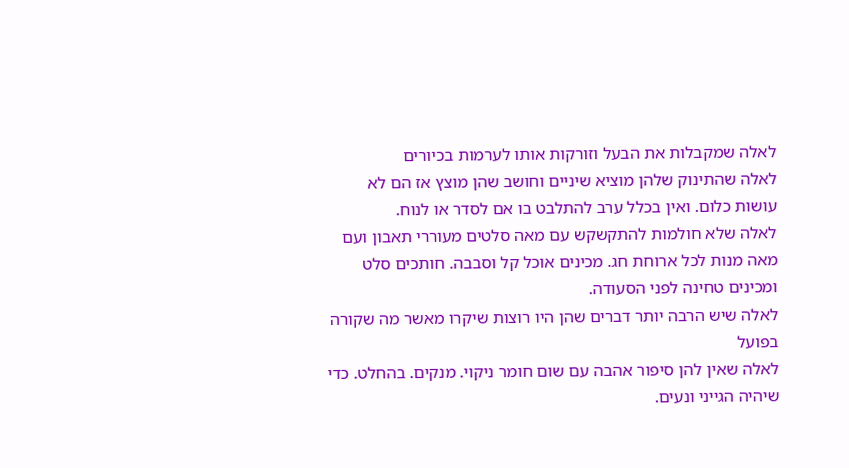לאלה שמקבלות את הבעל וזורקות אותו לערמות בכיורים
לאלה שהתינוק שלהן מוציא שיניים וחושב שהן מוצץ אז הם לא עושות כלום. ואין בכלל ערב להתלבט בו אם לסדר או לנוח.
לאלה שלא חולמות להתקשקש עם מאה סלטים מעוררי תאבון ועם מאה מנות לכל ארוחת חג. מכינים אוכל קל וסבבה. חותכים סלט ומכינים טחינה לפני הסעודה.
לאלה שיש הרבה יותר דברים שהן היו רוצות שיקרו מאשר מה שקורה בפועל
לאלה שאין להן סיפור אהבה עם שום חומר ניקוי. מנקים. בהחלט. כדי שיהיה הגייני ונעים.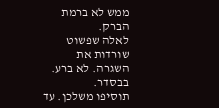ממש לא ברמת הברק.
לאלה שפשוט שורדות את השגרה. לא ברע. בבסדר.
תוסיפו משלכן. עד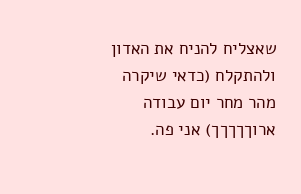שאצליח להניח את האדון ולהתקלח (כדאי שיקרה מהר מחר יום עבודה ארוךךךךך) אני פה.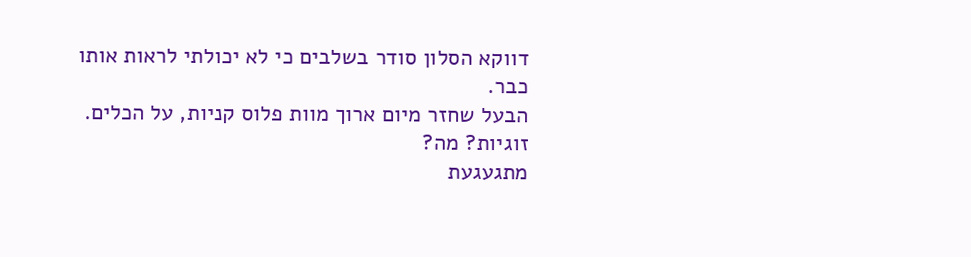דווקא הסלון סודר בשלבים כי לא יכולתי לראות אותו כבר.
הבעל שחזר מיום ארוך מוות פלוס קניות, על הכלים.
זוגיות? מה?
מתגעגעת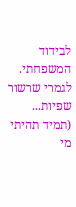לבידוד המשפחתי.
לגמרי שרשור שפיות...
(תמיד תהיתי מי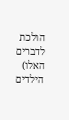הולכת לדברים האלו)
הילדים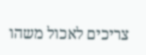צריכים לאכול משהו